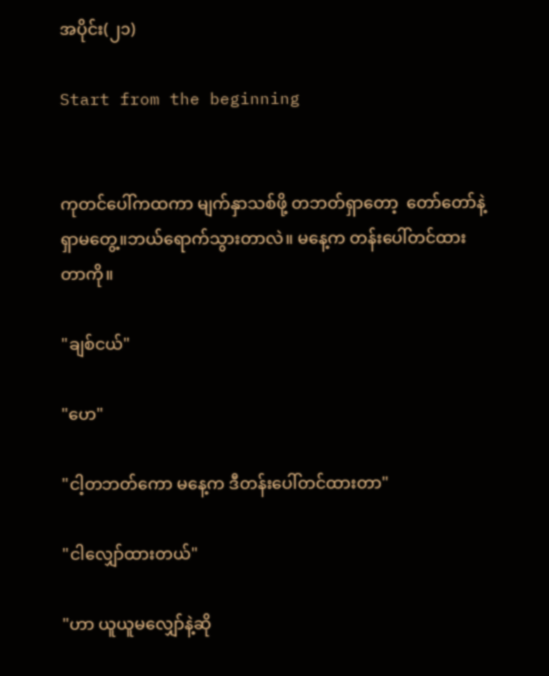အပိုင်း(၂၁)

Start from the beginning


ကုတင်ပေါ်ကထကာ မျက်နှာသစ်ဖို့ တဘတ်ရှာတော့  တော်တော်နဲ့ရှာမတွေ့။ဘယ်ရောက်သွားတာလဲ။ မနေ့က တန်းပေါ်တင်ထားတာကို။

"ချစ်ငယ်"

"ဟေ"

"ငါ့တဘတ်ကော မနေ့က ဒီတန်းပေါ်တင်ထားတာ"

"ငါလျှော်ထားတယ်"

"ဟာ ယူယူမလျှော်နဲ့ဆို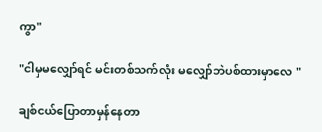ကွာ"

"ငါမှမလျှော်ရင် မင်းတစ်သက်လုံး မလျှော်ဘဲပစ်ထားမှာလေ "

ချစ်ငယ်ပြောတာမှန်နေတာ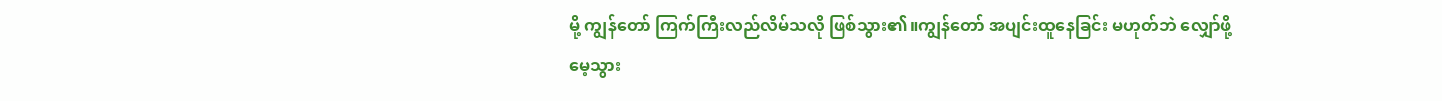မို့ ကျွန်တော် ကြက်ကြီးလည်လိမ်သလို ဖြစ်သွား၏။ကျွန်တော် အပျင်းထူနေခြင်း မဟုတ်ဘဲ လျှော်ဖို့ မေ့သွား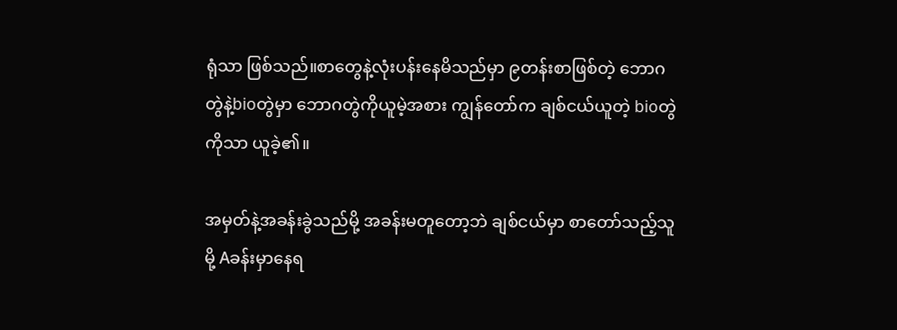ရုံသာ ဖြစ်သည်။စာတွေနဲ့လုံးပန်းနေမိသည်မှာ ၉တန်းစာဖြစ်တဲ့ ဘောဂတွဲနဲ့bioတွဲမှာ ဘောဂတွဲကိုယူမဲ့အစား ကျွန်တော်က ချစ်ငယ်ယူတဲ့ bioတွဲကိုသာ ယူခဲ့၏။

အမှတ်နဲ့အခန်းခွဲသည်မို့ အခန်းမတူတော့ဘဲ ချစ်ငယ်မှာ စာတော်သည့်သူမို့ Aခန်းမှာနေရ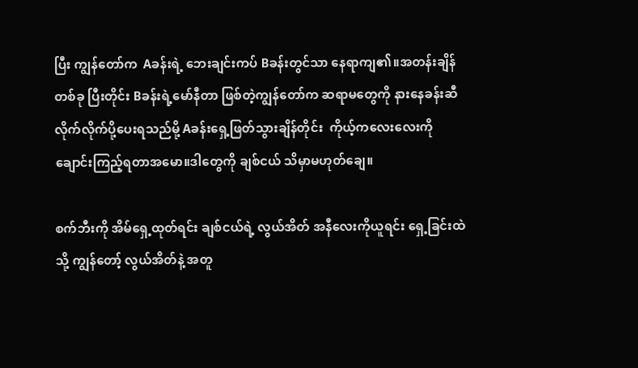ပြီး ကျွန်တော်က  Aခန်းရဲ့ ဘေးချင်းကပ် Bခန်းတွင်သာ နေရာကျ၏။အတန်းချိန်တစ်ခု ပြီးတိုင်း Bခန်းရဲ့မော်နီတာ ဖြစ်တဲ့ကျွန်တော်က ဆရာမတွေကို နားနေခန်းဆီလိုက်လိုက်ပို့ပေးရသည်မို့ Aခန်းရှေ့ဖြတ်သွားချိန်တိုင်း  ကိုယ့်ကလေးလေးကို ချောင်းကြည့်ရတာအမော။ဒါတွေကို ချစ်ငယ် သိမှာမဟုတ်ချေ။

စက်ဘီးကို အိမ်ရှေ့ထုတ်ရင်း ချစ်ငယ်ရဲ့ လွယ်အိတ် အနီလေးကိုယူရင်း ရှေ့ခြင်းထဲသို့ ကျွန်တော့် လွယ်အိတ်နဲ့ အတူ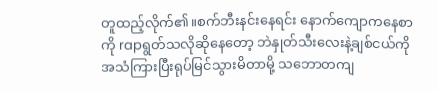တူထည့်လိုက်၏။စက်ဘီးနင်းနေရင်း နောက်ကျောကနေစာကို rapရွတ်သလိုဆိုနေတော့ ဘဲနှုတ်သီးလေးနဲ့ချစ်ငယ်ကို အသံကြားပြီးရုပ်မြင်သွားမိတာမို့ သဘောတကျ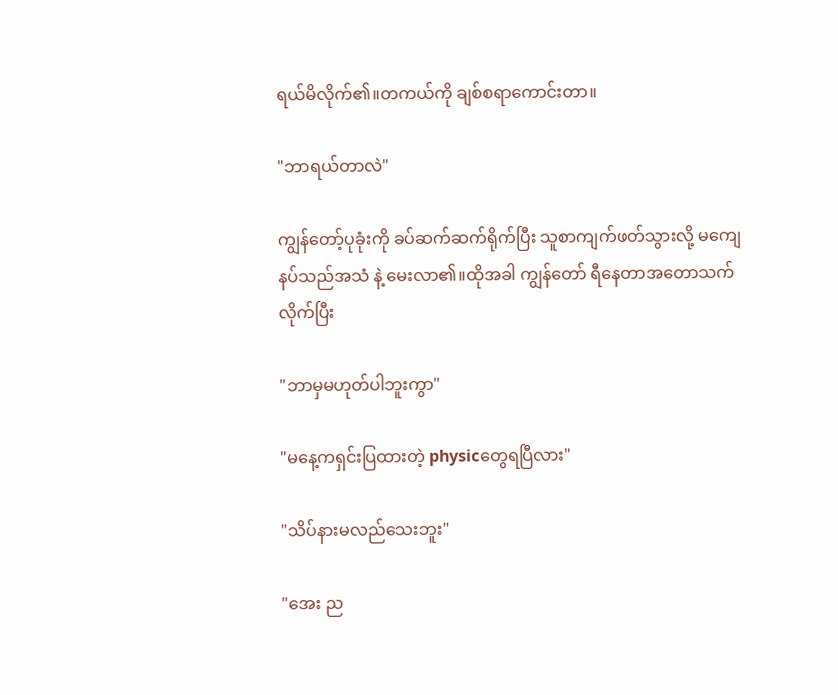ရယ်မိလိုက်၏။တကယ်ကို ချစ်စရာကောင်းတာ။

"ဘာရယ်တာလဲ"

ကျွန်တော့်ပုခုံးကို ခပ်ဆက်ဆက်ရိုက်ပြီး သူစာကျက်ဖတ်သွားလို့ မကျေနပ်သည်အသံ နဲ့ မေးလာ၏။ထိုအခါ ကျွန်တော် ရီနေတာအတောသက်လိုက်ပြီး

"ဘာမှမဟုတ်ပါဘူးကွာ"

"မနေ့ကရှင်းပြထားတဲ့ physicတွေရပြီလား"

"သိပ်နားမလည်သေးဘူး"

"အေး ည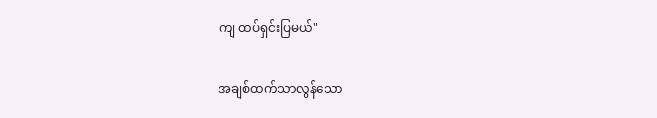ကျ ထပ်ရှင်းပြမယ်"

အချစ်ထက်သာလွန်သော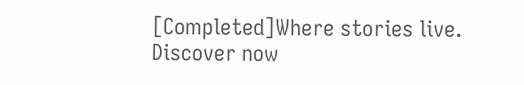[Completed]Where stories live. Discover now